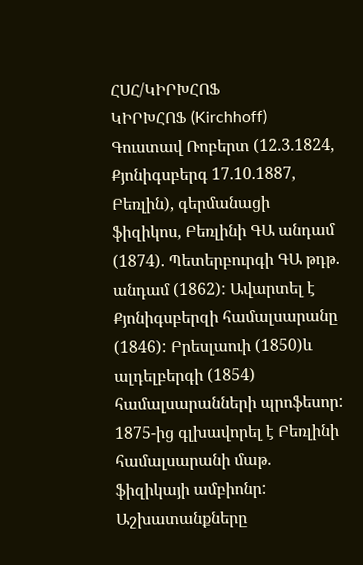ՀՍՀ/ԿԻՐԽՀՈՖ
ԿԻՐԽՀՈՖ (Kirchhoff) Գուստավ Ռոբերտ (12.3.1824, Քյոնիգսբերգ 17.10.1887, Բեռլին), գերմանացի ֆիզիկոս, Բեռլինի ԳԱ անդամ (1874). Պետերբուրգի ԳԱ թդթ. անդամ (1862): Ավարտել է Քյոնիգսբերզի համալսարանը (1846): Բրեսլաուի (1850)և ալդելբերգի (1854) համալսարանների պրոֆեսոր: 1875-ից գլխավորել է Բեռլինի համալսարանի մաթ. ֆիզիկայի ամբիոնր: Աշխատանքները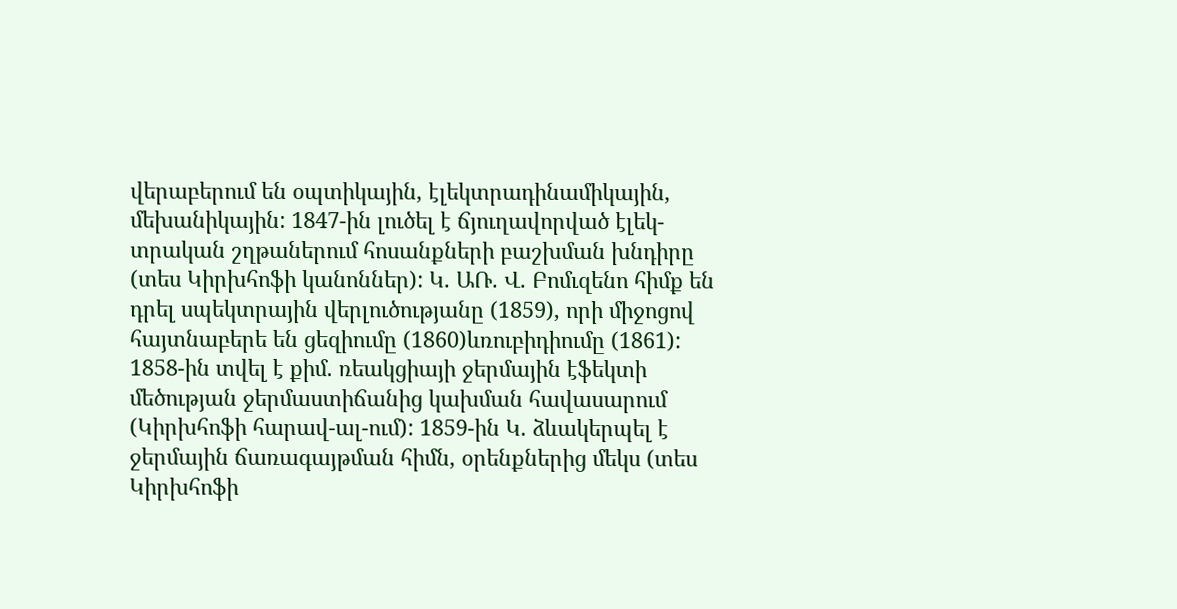վերաբերում են օպտիկային, էլեկտրադինամիկային, մեխանիկային: 1847-ին լուծել է ճյուղավորված էլեկ-տրական շղթաներում հոսանքների բաշխման խնդիրը (տես Կիրխհոֆի կանոններ): Կ. ԱՌ. Վ. Բոմւզենո հիմք են դրել սպեկտրային վերլուծությանը (1859), որի միջոցով հայտնաբերե են ցեզիումը (1860)ևռուբիդիումը (1861): 1858-ին տվել է քիմ. ռեակցիայի ջերմային էֆեկտի մեծության ջերմաստիճանից կախման հավասարում (Կիրխհոֆի հարավ-ալ-ում): 1859-ին Կ. ձևակերպել է ջերմային ճառագայթման հիմն, օրենքներից մեկս (տես Կիրխհոֆի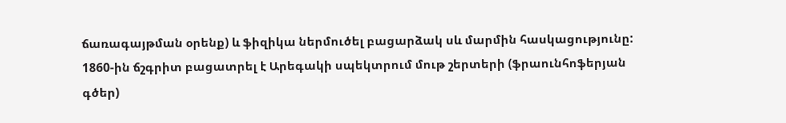ճառագայթման օրենք) և ֆիզիկա ներմուծել բացարձակ սև մարմին հասկացությունը: 1860-ին ճշգրիտ բացատրել է Արեգակի սպեկտրում մութ շերտերի (ֆրաունհոֆերյան գծեր)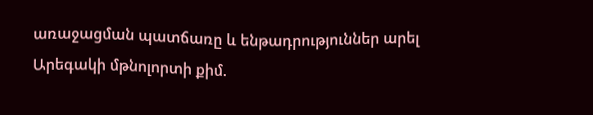առաջացման պատճառը և ենթադրություններ արել Արեգակի մթնոլորտի քիմ.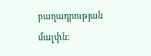բաղադրության մալփն: